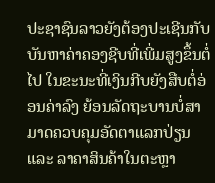ປະຊາຊົນລາວຍັງຕ້ອງປະເຊີນກັບບັນຫາຄ່າຄອງຊີບທີ່ເພີ່ມສູງຂຶ້ນຕໍ່ໄປ ໃນຂະນະທີ່ເງິນກີບຍັງສືບຕໍ່ອ່ອນຄ່າລົງ ຍ້ອນລັດຖະບານບໍ່ສາມາດຄວບຄຸມອັດຕາແລກປ່ຽນ ແລະ ລາຄາສິນຄ້າໃນຕະຫຼາ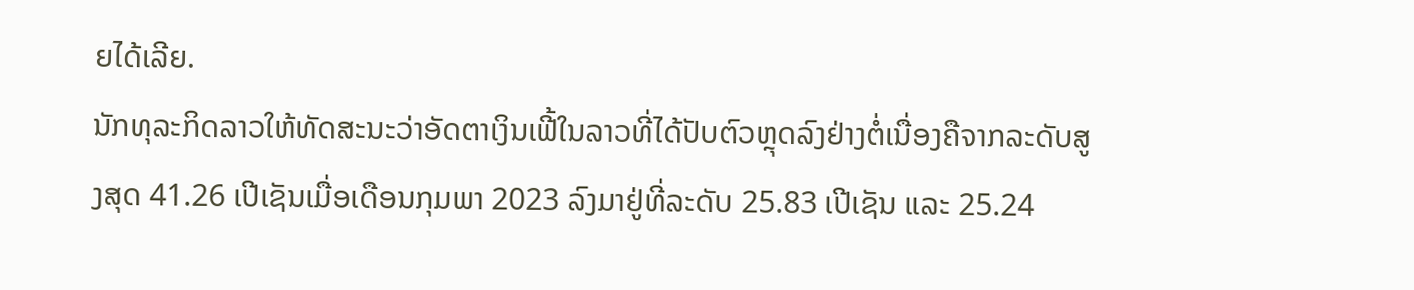ຍໄດ້ເລີຍ.
ນັກທຸລະກິດລາວໃຫ້ທັດສະນະວ່າອັດຕາເງິນເຟີ້ໃນລາວທີ່ໄດ້ປັບຕົວຫຼຸດລົງຢ່າງຕໍ່ເນື່ອງຄືຈາກລະດັບສູງສຸດ 41.26 ເປີເຊັນເມື່ອເດືອນກຸມພາ 2023 ລົງມາຢູ່ທີ່ລະດັບ 25.83 ເປີເຊັນ ແລະ 25.24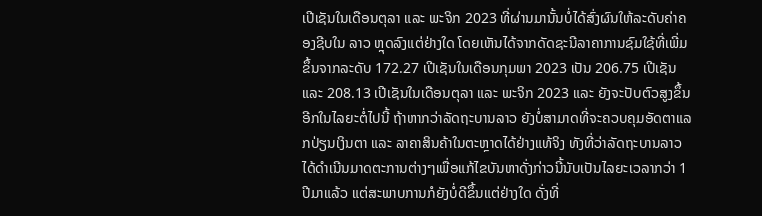ເປີເຊັນໃນເດືອນຕຸລາ ແລະ ພະຈິກ 2023 ທີ່ຜ່ານມານັ້ນບໍ່ໄດ້ສົ່ງຜົນໃຫ້ລະດັບຄ່າຄອງຊີບໃນ ລາວ ຫຼຸດລົງແຕ່ຢ່າງໃດ ໂດຍເຫັນໄດ້ຈາກດັດຊະນີລາຄາການຊົມໃຊ້ທີ່ເພີ່ມຂຶ້ນຈາກລະດັບ 172.27 ເປີເຊັນໃນເດືອນກຸມພາ 2023 ເປັນ 206.75 ເປີເຊັນ ແລະ 208.13 ເປີເຊັນໃນເດືອນຕຸລາ ແລະ ພະຈິກ 2023 ແລະ ຍັງຈະປັບຕົວສູງຂຶ້ນອີກໃນໄລຍະຕໍ່ໄປນີ້ ຖ້າຫາກວ່າລັດຖະບານລາວ ຍັງບໍ່ສາມາດທີ່ຈະຄວບຄຸມອັດຕາແລກປ່ຽນເງິນຕາ ແລະ ລາຄາສິນຄ້າໃນຕະຫຼາດໄດ້ຢ່າງແທ້ຈິງ ທັງທີ່ວ່າລັດຖະບານລາວໄດ້ດຳເນີນມາດຕະການຕ່າງໆເພື່ອແກ້ໄຂບັນຫາດັ່ງກ່າວນີ້ນັບເປັນໄລຍະເວລາກວ່າ 1 ປີມາແລ້ວ ແຕ່ສະພາບການກໍຍັງບໍ່ດີຂຶ້ນແຕ່ຢ່າງໃດ ດັ່ງທີ່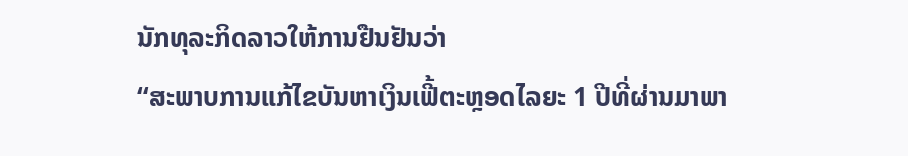ນັກທຸລະກິດລາວໃຫ້ການຢືນຢັນວ່າ
“ສະພາບການແກ້ໄຂບັນຫາເງິນເຟີ້ຕະຫຼອດໄລຍະ 1 ປີທີ່ຜ່ານມາພາ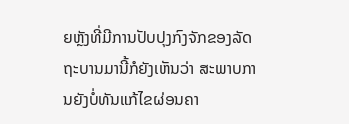ຍຫຼັງທີ່ມີການປັບປຸງກົງຈັກຂອງລັດຖະບານມານີ້ກໍຍັງເຫັນວ່າ ສະພາບການຍັງບໍ່ທັນແກ້ໄຂຜ່ອນຄາ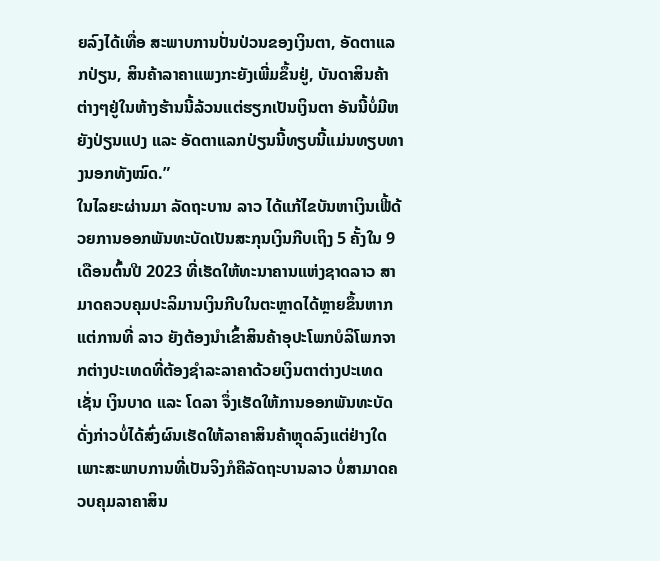ຍລົງໄດ້ເທື່ອ ສະພາບການປັ່ນປ່ວນຂອງເງິນຕາ, ອັດຕາແລກປ່ຽນ, ສິນຄ້າລາຄາແພງກະຍັງເພີ່ມຂຶ້ນຢູ່, ບັນດາສິນຄ້າຕ່າງໆຢູ່ໃນຫ້າງຮ້ານນີ້ລ້ວນແຕ່ຮຽກເປັນເງິນຕາ ອັນນີ້ບໍ່ມີຫຍັງປ່ຽນແປງ ແລະ ອັດຕາແລກປ່ຽນນີ້ທຽບນີ້ແມ່ນທຽບທາງນອກທັງໝົດ.”
ໃນໄລຍະຜ່ານມາ ລັດຖະບານ ລາວ ໄດ້ແກ້ໄຂບັນຫາເງິນເຟີ້ດ້ວຍການອອກພັນທະບັດເປັນສະກຸນເງິນກີບເຖິງ 5 ຄັ້ງໃນ 9 ເດືອນຕົ້ນປີ 2023 ທີ່ເຮັດໃຫ້ທະນາຄານແຫ່ງຊາດລາວ ສາມາດຄວບຄຸມປະລິມານເງິນກີບໃນຕະຫຼາດໄດ້ຫຼາຍຂຶ້ນຫາກແຕ່ການທີ່ ລາວ ຍັງຕ້ອງນຳເຂົ້າສິນຄ້າອຸປະໂພກບໍລິໂພກຈາກຕ່າງປະເທດທີ່ຕ້ອງຊຳລະລາຄາດ້ວຍເງິນຕາຕ່າງປະເທດເຊັ່ນ ເງິນບາດ ແລະ ໂດລາ ຈຶ່ງເຮັດໃຫ້ການອອກພັນທະບັດດັ່ງກ່າວບໍ່ໄດ້ສົ່ງຜົນເຮັດໃຫ້ລາຄາສິນຄ້າຫຼຸດລົງແຕ່ຢ່າງໃດ ເພາະສະພາບການທີ່ເປັນຈິງກໍຄືລັດຖະບານລາວ ບໍ່ສາມາດຄວບຄຸມລາຄາສິນ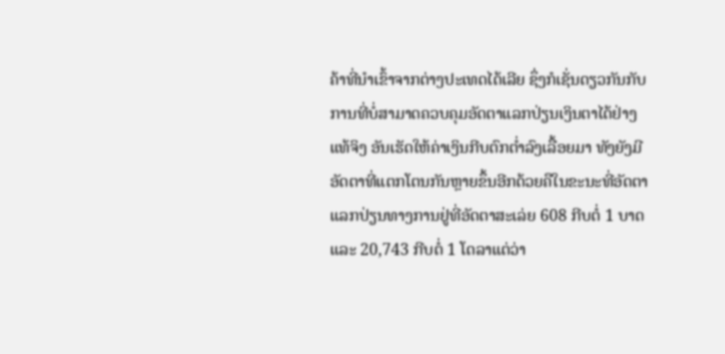ຄ້າທີ່ນຳເຂົ້າຈາກຕ່າງປະເທດໄດ້ເລີຍ ຊຶ່ງກໍເຊັ່ນດຽວກັນກັບການທີ່ບໍ່ສາມາດຄວບຄຸມອັດຕາແລກປ່ຽນເງິນຕາໄດ້ຢ່າງແທ້ຈິງ ອັນເຮັດໃຫ້ຄ່າເງິນກີບຕົກຕ່ຳລົງເລື້ອຍມາ ທັງຍັງມີອັດຕາທີ່ແຕກໂຕນກັນຫຼາຍຂຶ້ນອີກດ້ວຍຄືໃນຂະນະທີ່ອັດຕາແລກປ່ຽນທາງການຢູ່ທີ່ອັດຕາສະເລ່ຍ 608 ກີບຕໍ່ 1 ບາດ ແລະ 20,743 ກີບຕໍ່ 1 ໂດລາແຕ່ວ່າ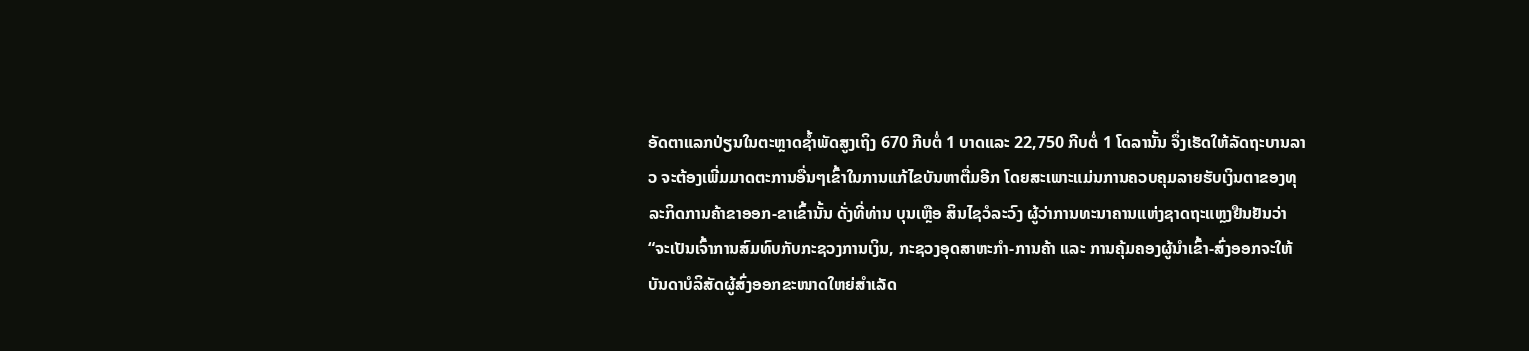ອັດຕາແລກປ່ຽນໃນຕະຫຼາດຊ້ຳພັດສູງເຖິງ 670 ກີບຕໍ່ 1 ບາດແລະ 22,750 ກີບຕໍ່ 1 ໂດລານັ້ນ ຈຶ່ງເຮັດໃຫ້ລັດຖະບານລາວ ຈະຕ້ອງເພີ່ມມາດຕະການອື່ນໆເຂົ້າໃນການແກ້ໄຂບັນຫາຕື່ມອີກ ໂດຍສະເພາະແມ່ນການຄວບຄຸມລາຍຮັບເງິນຕາຂອງທຸລະກິດການຄ້າຂາອອກ-ຂາເຂົ້ານັ້ນ ດັ່ງທີ່ທ່ານ ບຸນເຫຼືອ ສິນໄຊວໍລະວົງ ຜູ້ວ່າການທະນາຄານແຫ່ງຊາດຖະແຫຼງຢືນຢັນວ່າ
“ຈະເປັນເຈົ້າການສົມທົບກັບກະຊວງການເງິນ, ກະຊວງອຸດສາຫະກຳ-ການຄ້າ ແລະ ການຄຸ້ມຄອງຜູ້ນຳເຂົ້າ-ສົ່ງອອກຈະໃຫ້ບັນດາບໍລິສັດຜູ້ສົ່ງອອກຂະໜາດໃຫຍ່ສຳເລັດ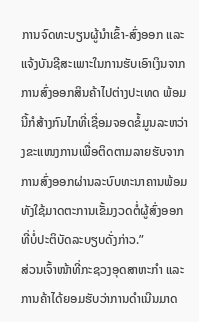ການຈົດທະບຽນຜູ້ນຳເຂົ້າ-ສົ່ງອອກ ແລະ ແຈ້ງບັນຊີສະເພາະໃນການຮັບເອົາເງິນຈາກການສົ່ງອອກສິນຄ້າໄປຕ່າງປະເທດ ພ້ອມນີ້ກໍສ້າງກົນໄກທີ່ເຊື່ອມຈອດຂໍ້ມູນລະຫວ່າງຂະແໜງການເພື່ອຕິດຕາມລາຍຮັບຈາກການສົ່ງອອກຜ່ານລະບົບທະນາຄານພ້ອມທັງໃຊ້ມາດຕະການເຂັ້ມງວດຕໍ່ຜູ້ສົ່ງອອກທີ່ບໍ່ປະຕິບັດລະບຽບດັ່ງກ່າວ.”
ສ່ວນເຈົ້າໜ້າທີ່ກະຊວງອຸດສາຫະກຳ ແລະ ການຄ້າໄດ້ຍອມຮັບວ່າການດຳເນີນມາດ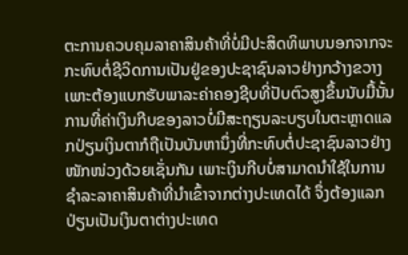ຕະການຄວບຄຸມລາຄາສິນຄ້າທີ່ບໍ່ມີປະສິດທິພາບນອກຈາກຈະກະທົບຕໍ່ຊີວິດການເປັນຢູ່ຂອງປະຊາຊົນລາວຢ່າງກວ້າງຂວາງ ເພາະຕ້ອງແບກຮັບພາລະຄ່າຄອງຊີບທີ່ປັບຕົວສູງຂຶ້ນນັບມື້ນັ້ນການທີ່ຄ່າເງິນກີບຂອງລາວບໍ່ມີສະຖຽນລະບຽບໃນຕະຫຼາດແລກປ່ຽນເງິນຕາກໍຖືເປັນບັນຫານຶ່ງທີ່ກະທົບຕໍ່ປະຊາຊົນລາວຢ່າງໜັກໜ່ວງດ້ວຍເຊັ່ນກັນ ເພາະເງິນກີບບໍ່ສາມາດນຳໃຊ້ໃນການຊຳລະລາຄາສິນຄ້າທີ່ນຳເຂົ້າຈາກຕ່າງປະເທດໄດ້ ຈຶ່ງຕ້ອງແລກປ່ຽນເປັນເງິນຕາຕ່າງປະເທດ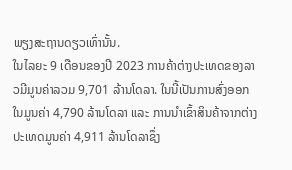ພຽງສະຖານດຽວເທົ່ານັ້ນ.
ໃນໄລຍະ 9 ເດືອນຂອງປີ 2023 ການຄ້າຕ່າງປະເທດຂອງລາວມີມູນຄ່າລວມ 9,701 ລ້ານໂດລາ. ໃນນີ້ເປັນການສົ່ງອອກໃນມູນຄ່າ 4,790 ລ້ານໂດລາ ແລະ ການນຳເຂົ້າສິນຄ້າຈາກຕ່າງປະເທດມູນຄ່າ 4,911 ລ້ານໂດລາຊຶ່ງ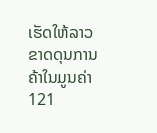ເຮັດໃຫ້ລາວຂາດດຸນການຄ້າໃນມູນຄ່າ 121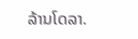ລ້ານໂດລາ.